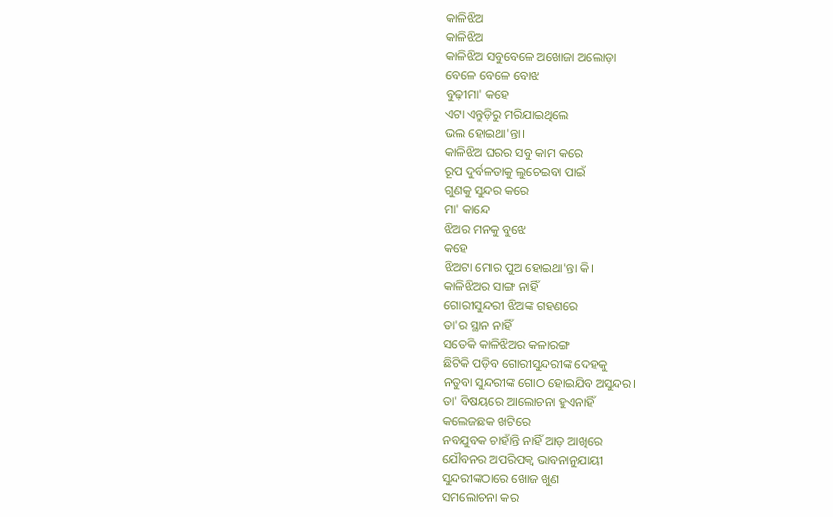କାଳିଝିଅ
କାଳିଝିଅ
କାଳିଝିଅ ସବୁବେଳେ ଅଖୋଜା ଅଲୋଡ଼ା
ବେଳେ ବେଳେ ବୋଝ
ବୁଢ଼ୀମା' କହେ
ଏଟା ଏନ୍ତୁଡ଼ିରୁ ମରିଯାଇଥିଲେ
ଭଲ ହୋଇଥା'ନ୍ତା।
କାଳିଝିଅ ଘରର ସବୁ କାମ କରେ
ରୂପ ଦୁର୍ବଳତାକୁ ଲୁଚେଇବା ପାଇଁ
ଗୁଣକୁ ସୁନ୍ଦର କରେ
ମା' କାନ୍ଦେ
ଝିଅର ମନକୁ ବୁଝେ
କହେ
ଝିଅଟା ମୋର ପୁଅ ହୋଇଥା'ନ୍ତା କି।
କାଳିଝିଅର ସାଙ୍ଗ ନାହିଁ
ଗୋରୀସୁନ୍ଦରୀ ଝିଅଙ୍କ ଗହଣରେ
ତା'ର ସ୍ଥାନ ନାହିଁ
ସତେକି କାଳିଝିଅର କଳାରଙ୍ଗ
ଛିଟିକି ପଡ଼ିବ ଗୋରୀସୁନ୍ଦରୀଙ୍କ ଦେହକୁ
ନତୁବା ସୁନ୍ଦରୀଙ୍କ ଗୋଠ ହୋଇଯିବ ଅସୁନ୍ଦର।
ତା' ବିଷୟରେ ଆଲୋଚନା ହୁଏନାହିଁ
କଲେଜଛକ ଖଟିରେ
ନବଯୁବକ ଚାହାଁନ୍ତି ନାହିଁ ଆଡ଼ ଆଖିରେ
ଯୌବନର ଅପରିପକ୍ୱ ଭାବନାନୁଯାୟୀ
ସୁନ୍ଦରୀଙ୍କଠାରେ ଖୋଜ ଖୁଣ
ସମଲୋଚନା କର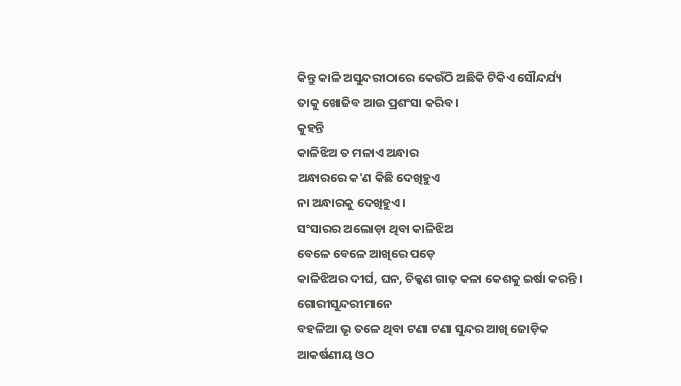କିନ୍ତୁ କାଳି ଅସୁନ୍ଦରୀଠାରେ କେଉଁଠି ଅଛିକି ଟିକିଏ ସୌନ୍ଦର୍ଯ୍ୟ
ତାକୁ ଖୋଜିବ ଆଉ ପ୍ରଶଂସା କରିବ।
କୁହନ୍ତି
କାଳିଝିଅ ତ ମଳାଏ ଅନ୍ଧାର
ଅନ୍ଧାରରେ କ'ଣ କିଛି ଦେଖିହୁଏ
ନା ଅନ୍ଧାରକୁ ଦେଖିହୁଏ।
ସଂସାରର ଅଲୋଡ଼ା ଥିବା କାଳିଝିଅ
ବେଳେ ବେଳେ ଆଖିରେ ପଡ଼େ
କାଳିଝିଅର ଦୀର୍ଘ, ଘନ, ଚିକ୍କଣ ଗାଢ଼ କଳା କେଶକୁ ଇର୍ଷା କରନ୍ତି ।
ଗୋରୀସୁନ୍ଦରୀମାନେ
ବହଳିଆ ଭୃ ତଳେ ଥିବା ଟଣା ଟଣା ସୁନ୍ଦର ଆଖି ଜୋଡ଼ିକ
ଆକର୍ଷଣୀୟ ଓଠ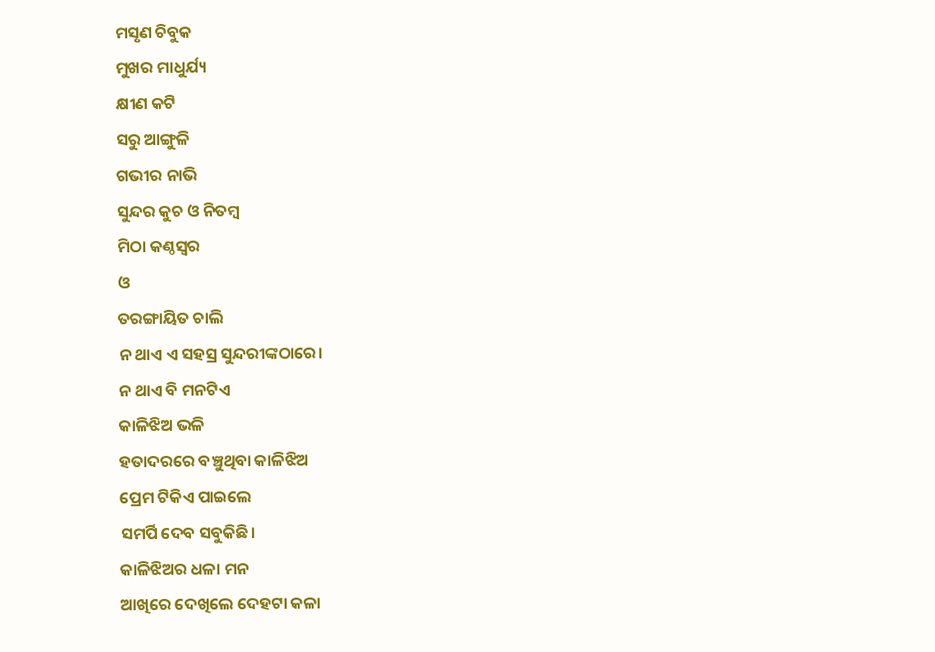ମସୃଣ ଚିବୁକ
ମୁଖର ମାଧୁର୍ଯ୍ୟ
କ୍ଷୀଣ କଟି
ସରୁ ଆଙ୍ଗୁଳି
ଗଭୀର ନାଭି
ସୁନ୍ଦର କୁଚ ଓ ନିତମ୍ବ
ମିଠା କଣ୍ଠସ୍ୱର
ଓ
ତରଙ୍ଗାୟିତ ଚାଲି
ନ ଥାଏ ଏ ସହସ୍ର ସୁନ୍ଦରୀଙ୍କଠାରେ।
ନ ଥାଏ ବି ମନଟିଏ
କାଳିଝିଅ ଭଳି
ହତାଦରରେ ବଞ୍ଚୁଥିବା କାଳିଝିଅ
ପ୍ରେମ ଟିକିଏ ପାଇଲେ
ସମର୍ପି ଦେବ ସବୁକିଛି।
କାଳିଝିଅର ଧଳା ମନ
ଆଖିରେ ଦେଖିଲେ ଦେହଟା କଳା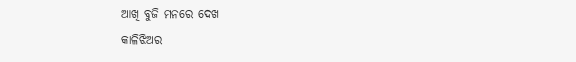ଆଖି ବୁଜି ମନରେ ଦେଖ
କାଳିଝିଅର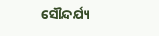ସୌନ୍ଦର୍ଯ୍ୟ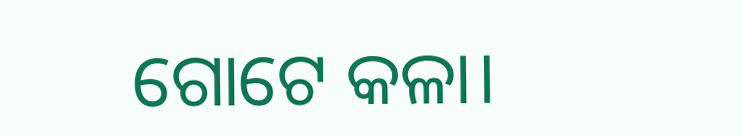ଗୋଟେ କଳା।